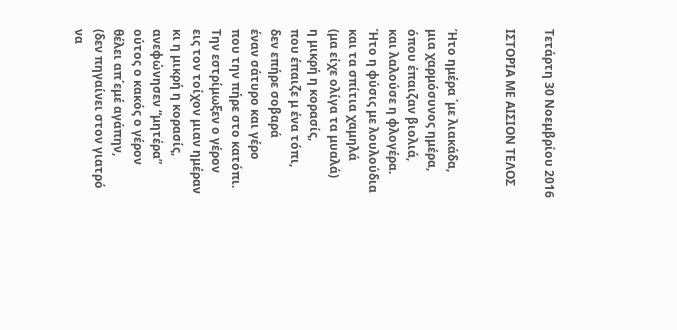Τετάρτη 30 Νοεμβρίου 2016

ΙΣΤΟΡΙΑ ΜΕ ΑΙΣΙΟΝ ΤΕΛΟΣ


Ήτο ημέρα ΄με λιακάδα,
μια χαρμόσυνος ημέρα,
όπου έπαιζαν βιολιά,
και λαλούσε η φλογέρα.
Ήτο η φύσις με λουλούδια
και τα σπίτια χαμηλά
(μα είχε ολίγα τα μυαλά)
η μικρή η κορασίς,
που έπαιζε μ ένα τόπι,
δεν επήρε σοβαρά
έναν σάτυρο και γέρο
που την πήρε στο κατόπι.
Την εστρίμωξεν ο γέρον
εις τον τοίχον μιαν ημέραν
κι η μικρή η κορασίς,
ανεφώνησεν “μητέρα”
ούτος ο κακός ο γέρον
θέλει απ΄εμέ αγάπην,
(δεν πηγαίνει στον γιατρό
να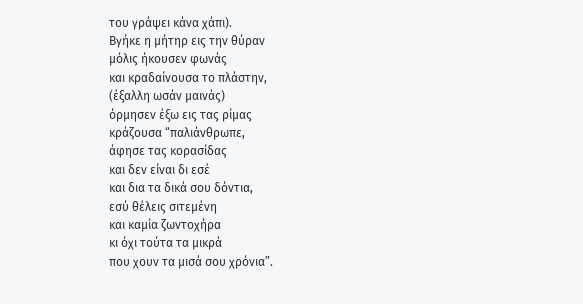του γράψει κάνα χάπι).
Βγήκε η μήτηρ εις την θύραν
μόλις ήκουσεν φωνάς
και κραδαίνουσα το πλάστην,
(έξαλλη ωσάν μαινάς)
όρμησεν έξω εις τας ρίμας
κράζουσα “παλιάνθρωπε,
άφησε τας κορασίδας
και δεν είναι δι εσέ
και δια τα δικά σου δόντια,
εσύ θέλεις σιτεμένη
και καμία ζωντοχήρα
κι όχι τούτα τα μικρά
που χουν τα μισά σου χρόνια”.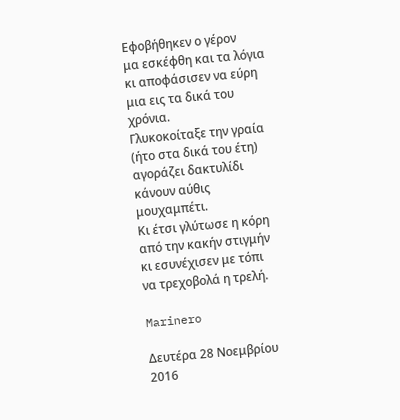Εφοβήθηκεν ο γέρον
μα εσκέφθη και τα λόγια
κι αποφάσισεν να εύρη
μια εις τα δικά του χρόνια.
Γλυκοκοίταξε την γραία
(ήτο στα δικά του έτη)
αγοράζει δακτυλίδι
κάνουν αύθις μουχαμπέτι.
Κι έτσι γλύτωσε η κόρη
από την κακήν στιγμήν
κι εσυνέχισεν με τόπι
να τρεχοβολά η τρελή.

Marinero

Δευτέρα 28 Νοεμβρίου 2016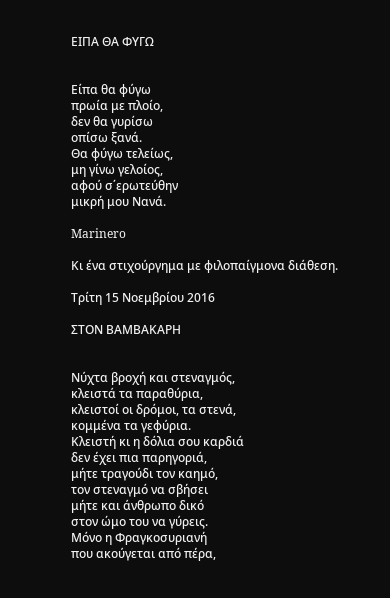ΕΙΠΑ ΘΑ ΦΥΓΩ


Είπα θα φύγω
πρωία με πλοίο,
δεν θα γυρίσω
οπίσω ξανά.
Θα φύγω τελείως,
μη γίνω γελοίος,
αφού σ΄ερωτεύθην
μικρή μου Νανά.

Marinero

Κι ένα στιχούργημα με φιλοπαίγμονα διάθεση.

Τρίτη 15 Νοεμβρίου 2016

ΣΤΟΝ ΒΑΜΒΑΚΑΡΗ


Νύχτα βροχή και στεναγμός,
κλειστά τα παραθύρια,
κλειστοί οι δρόμοι, τα στενά,
κομμένα τα γεφύρια.
Κλειστή κι η δόλια σου καρδιά
δεν έχει πια παρηγοριά,
μήτε τραγούδι τον καημό,
τον στεναγμό να σβήσει
μήτε και άνθρωπο δικό
στον ώμο του να γύρεις.
Μόνο η Φραγκοσυριανή
που ακούγεται από πέρα,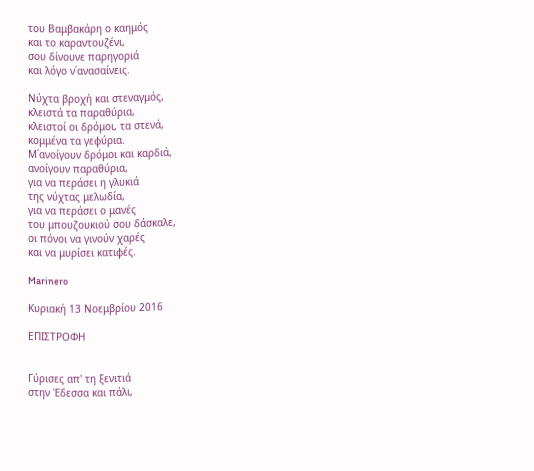του Βαμβακάρη ο καημός
και το καραντουζένι,
σου δίνουνε παρηγοριά
και λόγο ν΄ανασαίνεις.

Νύχτα βροχή και στεναγμός,
κλειστά τα παραθύρια,
κλειστοί οι δρόμοι, τα στενά,
κομμένα τα γεφύρια.
Μ΄ανοίγουν δρόμοι και καρδιά,
ανοίγουν παραθύρια,
για να περάσει η γλυκιά
της νύχτας μελωδία,
για να περάσει ο μανές
του μπουζουκιού σου δάσκαλε,
οι πόνοι να γινούν χαρές
και να μυρίσει κατιφές.

Marinero

Κυριακή 13 Νοεμβρίου 2016

ΕΠΙΣΤΡΟΦΗ


Γύρισες απ' τη ξενιτιά
στην Έδεσσα και πάλι,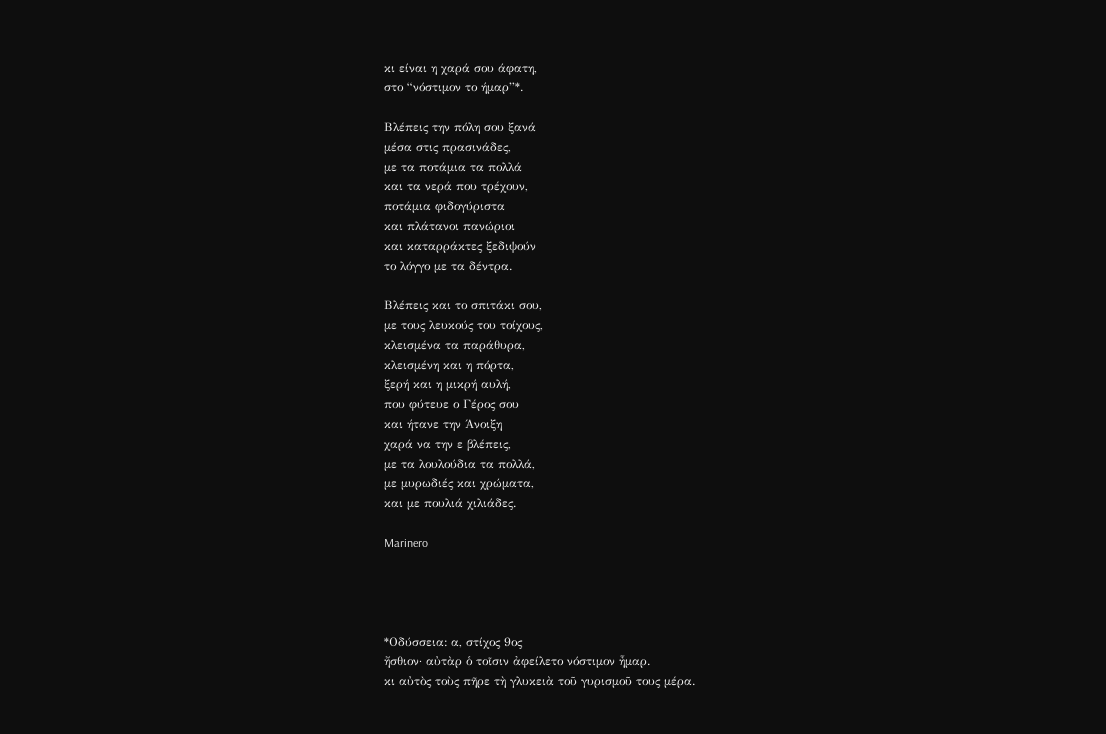κι είναι η χαρά σου άφατη,
στο “νόστιμον το ήμαρ”*.

Βλέπεις την πόλη σου ξανά
μέσα στις πρασινάδες,
με τα ποτάμια τα πολλά
και τα νερά που τρέχουν,
ποτάμια φιδογύριστα
και πλάτανοι πανώριοι
και καταρράκτες ξεδιψούν
το λόγγο με τα δέντρα.

Βλέπεις και το σπιτάκι σου,
με τους λευκούς του τοίχους,
κλεισμένα τα παράθυρα,
κλεισμένη και η πόρτα,
ξερή και η μικρή αυλή,
που φύτευε ο Γέρος σου
και ήτανε την Άνοιξη
χαρά να την ε βλέπεις,
με τα λουλούδια τα πολλά,
με μυρωδιές και χρώματα,
και με πουλιά χιλιάδες.

Marinero




*Οδύσσεια: α, στίχος 9ος
ἤσθιον· αὐτὰρ ὁ τοῖσιν ἀφείλετο νόστιμον ἦμαρ.
κι αὐτὸς τοὺς πῆρε τὴ γλυκειὰ τοῦ γυρισμοῦ τους μέρα.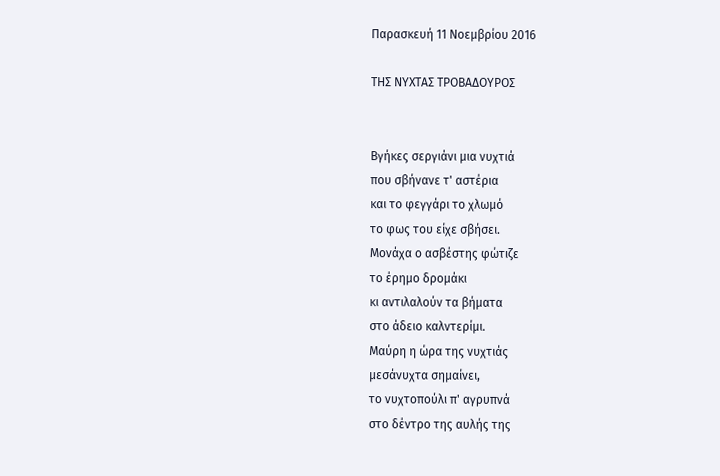Παρασκευή 11 Νοεμβρίου 2016

ΤΗΣ ΝΥΧΤΑΣ ΤΡΟΒΑΔΟΥΡΟΣ


Βγήκες σεργιάνι μια νυχτιά
που σβήνανε τ' αστέρια
και το φεγγάρι το χλωμό
το φως του είχε σβήσει.
Μονάχα ο ασβέστης φώτιζε
το έρημο δρομάκι
κι αντιλαλούν τα βήματα
στο άδειο καλντερίμι.
Μαύρη η ώρα της νυχτιάς
μεσάνυχτα σημαίνει,
το νυχτοπούλι π' αγρυπνά
στο δέντρο της αυλής της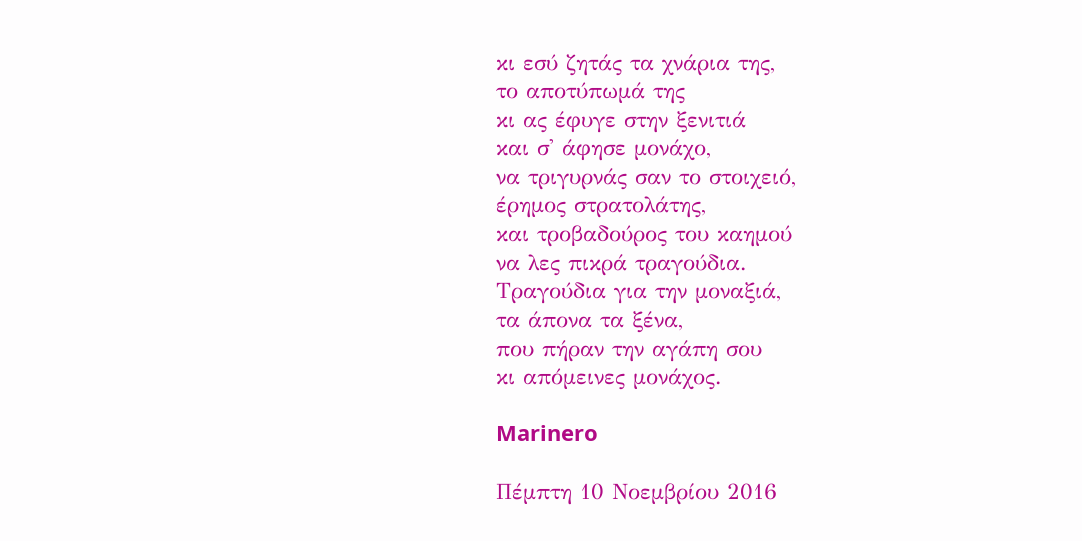κι εσύ ζητάς τα χνάρια της,
το αποτύπωμά της
κι ας έφυγε στην ξενιτιά
και σ' άφησε μονάχο,
να τριγυρνάς σαν το στοιχειό,
έρημος στρατολάτης,
και τροβαδούρος του καημού
να λες πικρά τραγούδια.
Τραγούδια για την μοναξιά,
τα άπονα τα ξένα,
που πήραν την αγάπη σου
κι απόμεινες μονάχος.

Marinero

Πέμπτη 10 Νοεμβρίου 2016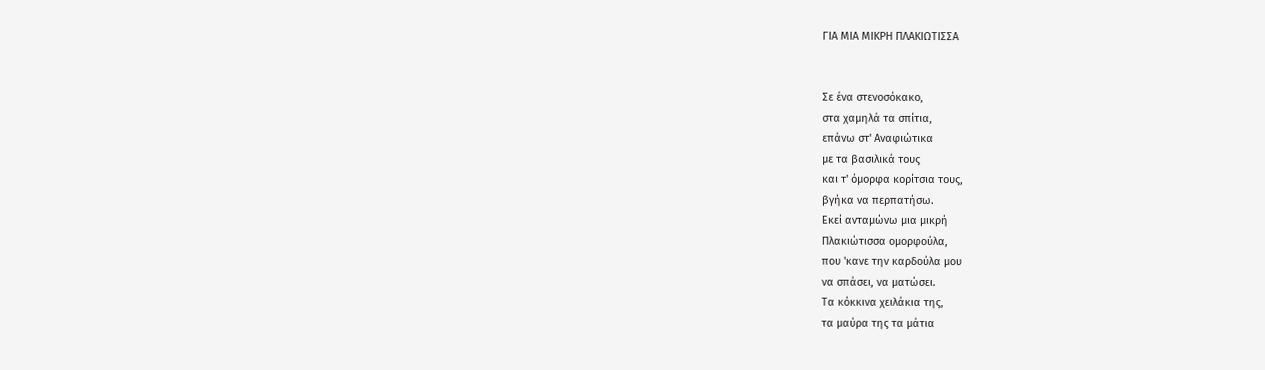ΓΙΑ ΜΙΑ ΜΙΚΡΗ ΠΛΑΚΙΩΤΙΣΣΑ


Σε ένα στενοσόκακο,
στα χαμηλά τα σπίτια,
επάνω στ' Αναφιώτικα
με τα βασιλικά τους
και τ' όμορφα κορίτσια τους,
βγήκα να περπατήσω.
Εκεί ανταμώνω μια μικρή
Πλακιώτισσα ομορφούλα,
που 'κανε την καρδούλα μου
να σπάσει, να ματώσει.
Τα κόκκινα χειλάκια της,
τα μαύρα της τα μάτια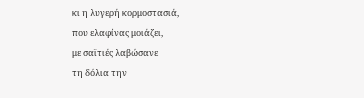κι η λυγερή κορμοστασιά,
που ελαφίνας μοιάζει,
με σαϊτιές λαβώσανε
τη δόλια την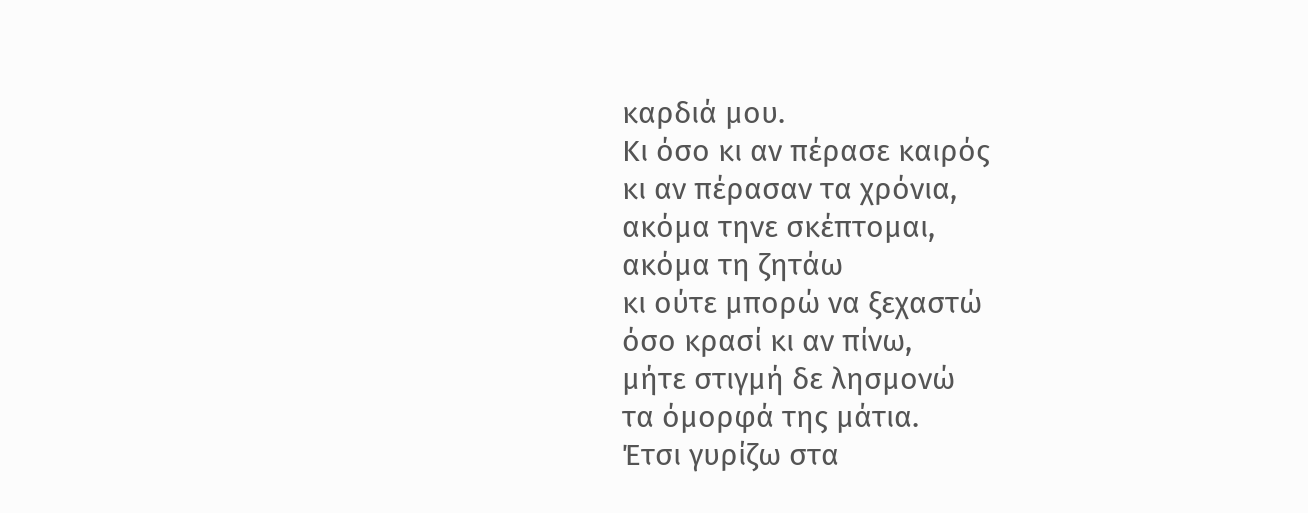καρδιά μου.
Κι όσο κι αν πέρασε καιρός
κι αν πέρασαν τα χρόνια,
ακόμα τηνε σκέπτομαι,
ακόμα τη ζητάω
κι ούτε μπορώ να ξεχαστώ
όσο κρασί κι αν πίνω,
μήτε στιγμή δε λησμονώ
τα όμορφά της μάτια.
Έτσι γυρίζω στα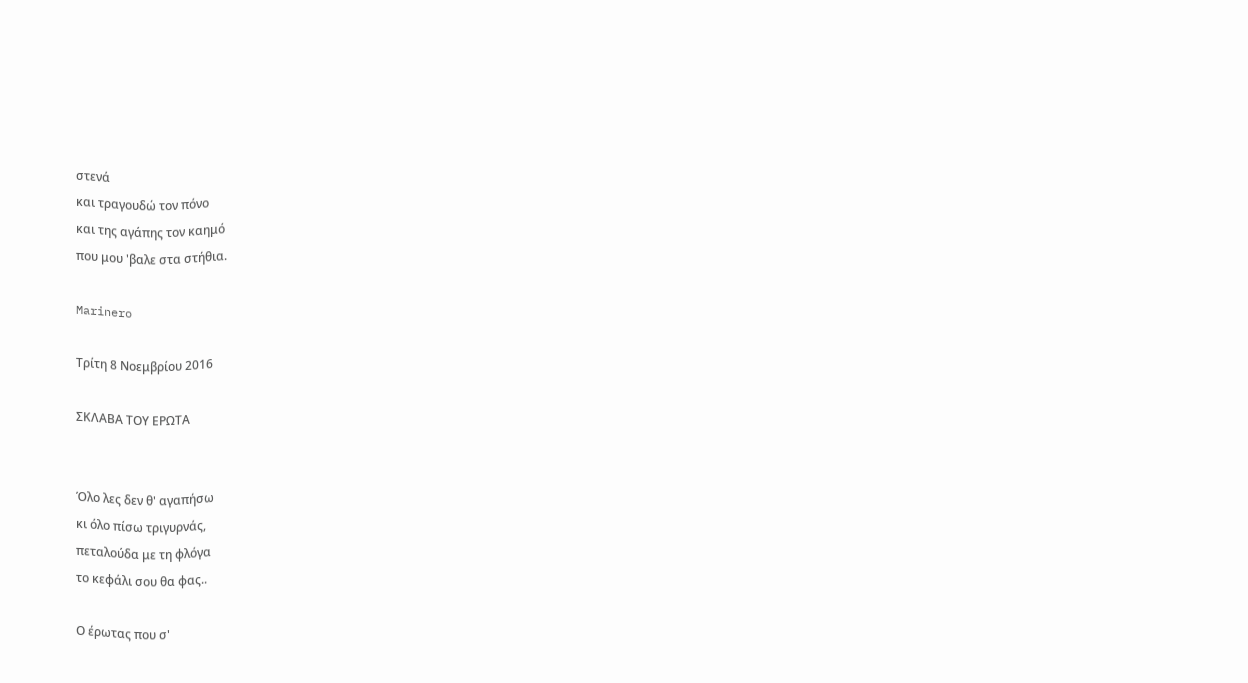στενά
και τραγουδώ τον πόνο
και της αγάπης τον καημό
που μου 'βαλε στα στήθια.

Marinero

Τρίτη 8 Νοεμβρίου 2016

ΣΚΛΑΒΑ ΤΟΥ ΕΡΩΤΑ


Όλο λες δεν θ' αγαπήσω
κι όλο πίσω τριγυρνάς,
πεταλούδα με τη φλόγα
το κεφάλι σου θα φας..

Ο έρωτας που σ'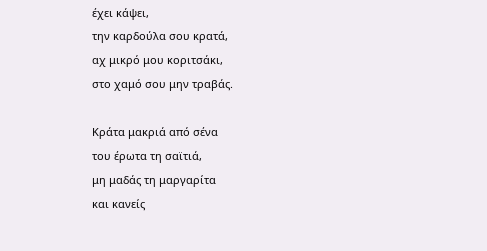έχει κάψει,
την καρδούλα σου κρατά,
αχ μικρό μου κοριτσάκι,
στο χαμό σου μην τραβάς.

Κράτα μακριά από σένα
του έρωτα τη σαϊτιά,
μη μαδάς τη μαργαρίτα
και κανείς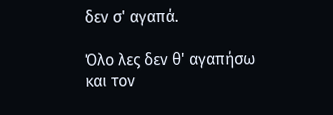δεν σ' αγαπά.

Όλο λες δεν θ' αγαπήσω
και τον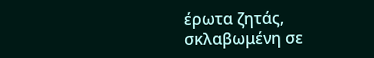έρωτα ζητάς,
σκλαβωμένη σε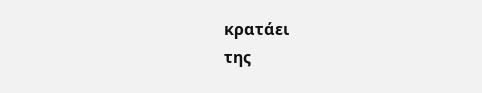κρατάει
της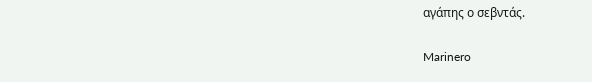αγάπης ο σεβντάς.

Marinero